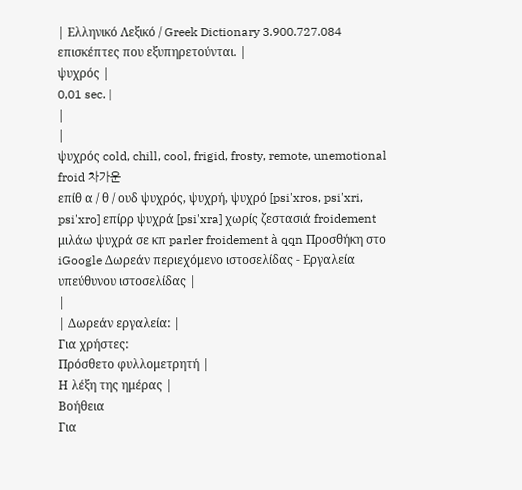| Ελληνικό Λεξικό / Greek Dictionary 3.900.727.084 επισκέπτες που εξυπηρετούνται. |
ψυχρός |
0,01 sec. |
|
|
ψυχρός cold, chill, cool, frigid, frosty, remote, unemotional froid 차가운
επίθ α / θ / ουδ ψυχρός, ψυχρή, ψυχρό [psi'xros, psi'xri, psi'xro] επίρρ ψυχρά [psi'xra] χωρίς ζεστασιά froidement μιλάω ψυχρά σε κπ parler froidement à qqn Προσθήκη στο iGoogle Δωρεάν περιεχόμενο ιστοσελίδας - Εργαλεία υπεύθυνου ιστοσελίδας |
|
| Δωρεάν εργαλεία: |
Για χρήστες:
Πρόσθετο φυλλομετρητή |
Η λέξη της ημέρας |
Βοήθεια
Για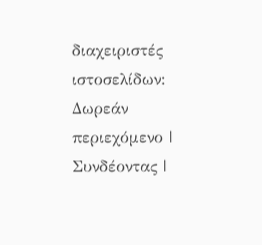διαχειριστές ιστοσελίδων: Δωρεάν περιεχόμενο | Συνδέοντας |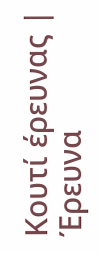Κουτί έρευνας | Έρευνα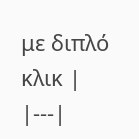με διπλό κλικ |
|---|